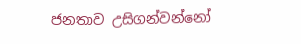ජනතාව උසිගන්වන්නෝ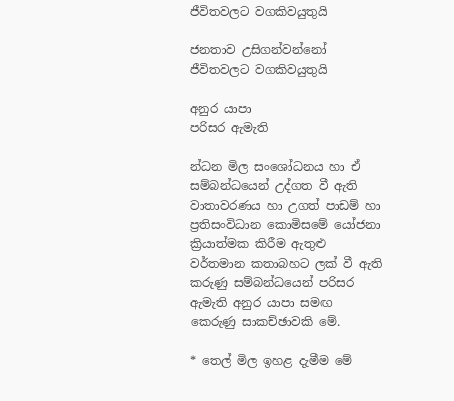ජීවිතවලට වගකිවයුතුයි

ජනතාව උසිගන්වන්නෝ ජීවිතවලට වගකිවයුතුයි

අනුර යාපා
පරිසර ඇමැති

න්ධන මිල සංශෝධනය හා ඒ සම්බන්ධයෙන් උද්ගත වී ඇති වාතාවරණය හා උගත් පාඩම් හා ප්‍රතිසංවිධාන කොමිසමේ යෝජනා ක්‍රියාත්මක කිරීම ඇතුළු වර්තමාන කතාබහට ලක් වී ඇති කරුණු සම්බන්ධයෙන් පරිසර ඇමැති අනුර යාපා සමඟ කෙරුණු සාකච්ඡාවකි මේ.

* තෙල් මිල ඉහළ දැමීම මේ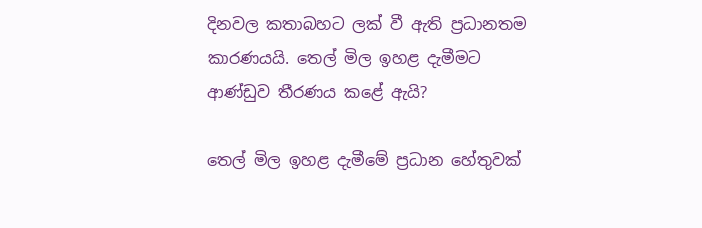දිනවල කතාබහට ලක් වී ඇති ප්‍රධානතම කාරණයයි. තෙල් මිල ඉහළ දැමීමට ආණ්ඩුව තීරණය කළේ ඇයි?

තෙල් මිල ඉහළ දැමීමේ ප්‍රධාන හේතුවක්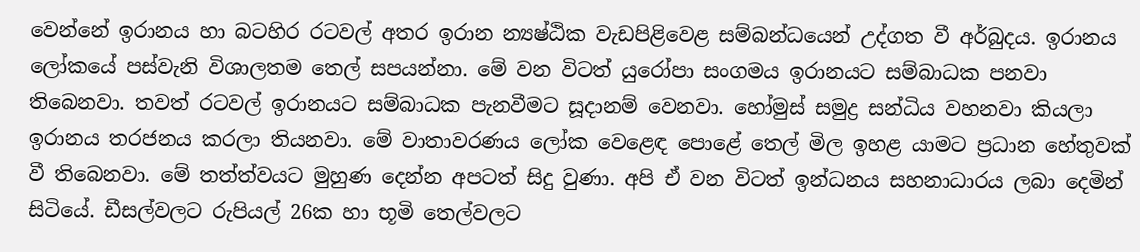වෙන්නේ ඉරානය හා බටහිර රටවල් අතර ඉරාන න්‍යෂ්ඨික වැඩපිළිවෙළ සම්බන්ධයෙන් උද්ගත වී අර්බුදය. ඉරානය ලෝකයේ පස්වැනි විශාලතම තෙල් සපයන්නා. මේ වන විටත් යුරෝපා සංගමය ඉරානයට සම්බාධක පනවා තිබෙනවා. තවත් රටවල් ඉරානයට සම්බාධක පැනවීමට සූදානම් වෙනවා. හෝමුස් සමුද්‍ර සන්ධිය වහනවා කියලා ඉරානය තරජනය කරලා තියනවා. මේ වාතාවරණය ලෝක වෙළෙඳ පොළේ තෙල් මිල ඉහළ යාමට ප්‍රධාන හේතුවක් වී තිබෙනවා. මේ තත්ත්වයට මුහුණ දෙන්න අපටත් සිදු වුණා. අපි ඒ වන විටත් ඉන්ධනය සහනාධාරය ලබා දෙමින් සිටියේ. ඩීසල්වලට රුපියල් 26ක හා භූමි තෙල්වලට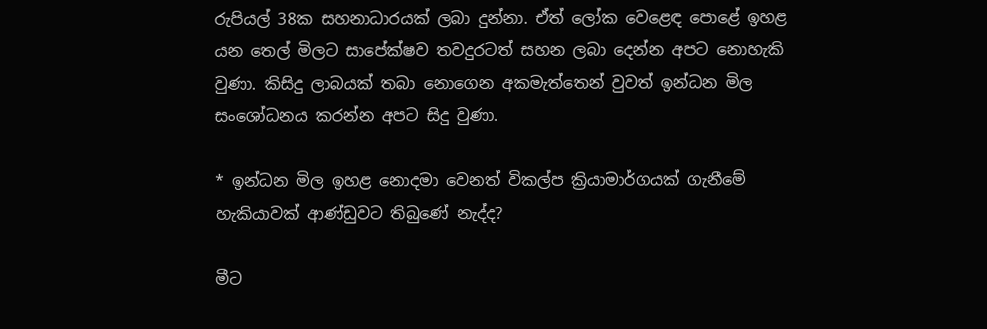රුපියල් 38ක සහනාධාරයක් ලබා දුන්නා. ඒත් ලෝක වෙළෙඳ පොළේ ඉහළ යන තෙල් මිලට සාපේක්ෂව තවදුරටත් සහන ලබා දෙන්න අපට නොහැකි වුණා. කිසිදු ලාබයක් තබා නොගෙන අකමැත්තෙන් වුවත් ඉන්ධන මිල සංශෝධනය කරන්න අපට සිදු වුණා.

* ඉන්ධන මිල ඉහළ නොදමා වෙනත් විකල්ප ක්‍රියාමාර්ගයක් ගැනීමේ හැකියාවක් ආණ්ඩුවට තිබුණේ නැද්ද?

මීට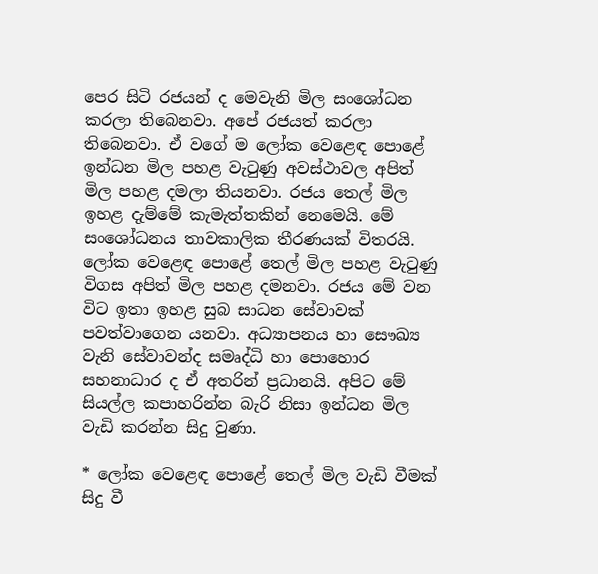පෙර සිටි රජයන් ද මෙවැනි මිල සංශෝධන කරලා තිබෙනවා. අපේ රජයත් කරලා තිබෙනවා. ඒ වගේ ම ලෝක වෙළෙඳ පොළේ ඉන්ධන මිල පහළ වැටුණු අවස්ථාවල අපිත් මිල පහළ දමලා තියනවා. රජය තෙල් මිල ඉහළ දැම්මේ කැමැත්තකින් නෙමෙයි. මේ සංශෝධනය තාවකාලික තීරණයක් විතරයි. ලෝක වෙළෙඳ පොළේ තෙල් මිල පහළ වැටුණු විගස අපිත් මිල පහළ දමනවා. රජය මේ වන විට ඉතා ඉහළ සුබ සාධන සේවාවක් පවත්වාගෙන යනවා. අධ්‍යාපනය හා සෞඛ්‍ය වැනි සේවාවන්ද සමෘද්ධි හා පොහොර සහනාධාර ද ඒ අතරින් ප්‍රධානයි. අපිට මේ සියල්ල කපාහරින්න බැරි නිසා ඉන්ධන මිල වැඩි කරන්න සිදු වුණා.

* ලෝක වෙළෙඳ පොළේ තෙල් මිල වැඩි වීමක් සිදු වී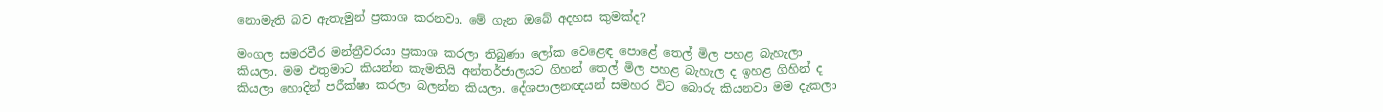නොමැති බව ඇතැමුන් ප්‍රකාශ කරනවා. මේ ගැන ඔබේ අදහස කුමක්ද?

මංගල සමරවීර මන්ත්‍රීවරයා ප්‍රකාශ කරලා තිබුණා ලෝක වෙළෙඳ පොළේ තෙල් මිල පහළ බැහැලා කියලා. මම එතුමාට කියන්න කැමතියි අන්තර්ජාලයට ගිහන් තෙල් මිල පහළ බැහැල ද ඉහළ ගිහින් ද කියලා හොදින් පරීක්ෂා කරලා බලන්න කියලා. දේශපාලනඥයන් සමහර විට බොරු කියනවා මම දැකලා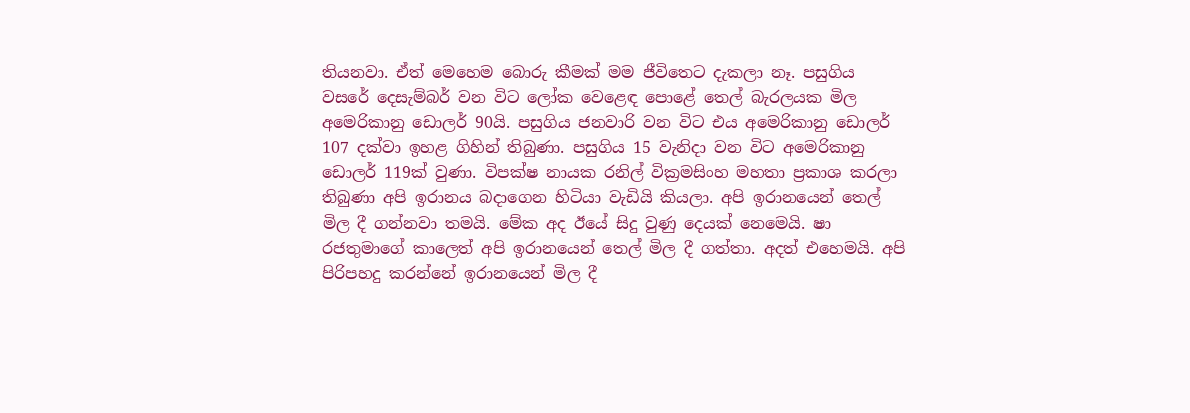තියනවා. ඒත් මෙහෙම බොරු කීමක් මම ජීවිතෙට දැකලා නෑ. පසුගිය වසරේ දෙසැම්බර් වන විට ලෝක වෙළෙඳ පොළේ තෙල් බැරලයක මිල අමෙරිකානු ඩොලර් 90යි. පසුගිය ජනවාරි වන විට එය අමෙරිකානු ඩොලර් 107 දක්වා ඉහළ ගිහින් තිබුණා. පසුගිය 15 වැනිදා වන විට අමෙරිකානු ඩොලර් 119ක් වුණා. විපක්ෂ නායක රනිල් වික්‍රමසිංහ මහතා ප්‍රකාශ කරලා තිබුණා අපි ඉරානය බදාගෙන හිටියා වැඩියි කියලා. අපි ඉරානයෙන් තෙල් මිල දී ගන්නවා තමයි. මේක අද ඊයේ සිදු වුණු දෙයක් නෙමෙයි. ෂා රජතුමාගේ කාලෙත් අපි ඉරානයෙන් තෙල් මිල දී ගත්තා. අදත් එහෙමයි. අපි පිරිපහදු කරන්නේ ඉරානයෙන් මිල දී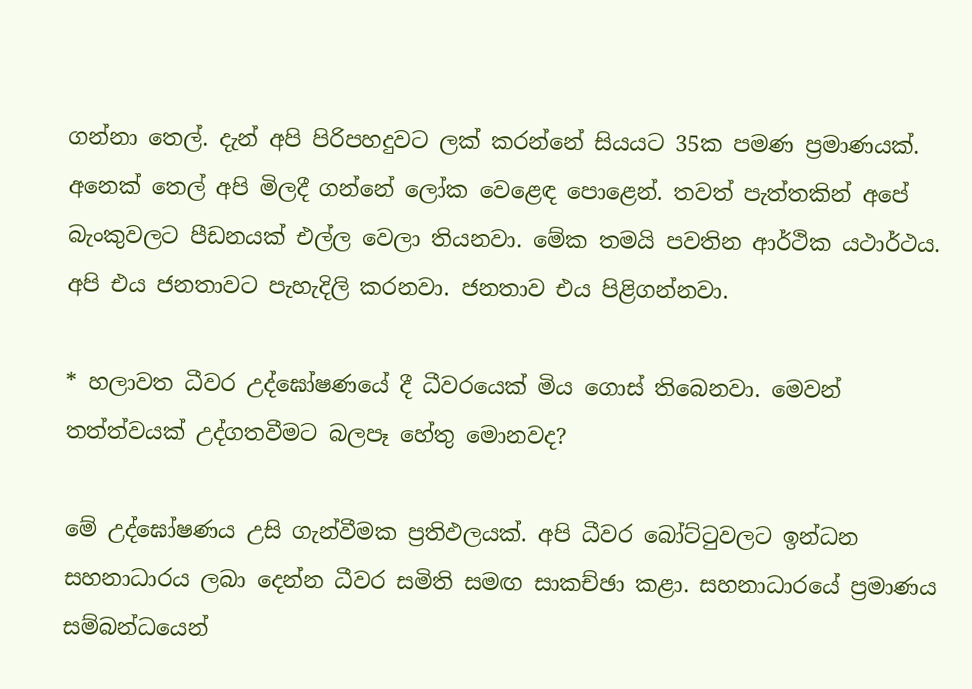ගන්නා තෙල්. දැන් අපි පිරිපහදුවට ලක් කරන්නේ සියයට 35ක පමණ ප්‍රමාණයක්. අනෙක් තෙල් අපි මිලදී ගන්නේ ලෝක වෙළෙඳ පොළෙන්. තවත් පැත්තකින් අපේ බැංකුවලට පීඩනයක් එල්ල වෙලා තියනවා. මේක තමයි පවතින ආර්ථික යථාර්ථය. අපි එය ජනතාවට පැහැදිලි කරනවා. ජනතාව එය පිළිගන්නවා.

* හලාවත ධීවර උද්ඝෝෂණයේ දී ධීවරයෙක් මිය ගොස් තිබෙනවා. මෙවන් තත්ත්වයක් උද්ගතවීමට බලපෑ හේතු මොනවද?

මේ උද්ඝෝෂණය උසි ගැන්වීමක ප්‍රතිඵලයක්. අපි ධීවර බෝට්ටුවලට ඉන්ධන සහනාධාරය ලබා දෙන්න ධීවර සමිති සමඟ සාකච්ඡා කළා. සහනාධාරයේ ප්‍රමාණය සම්බන්ධයෙන්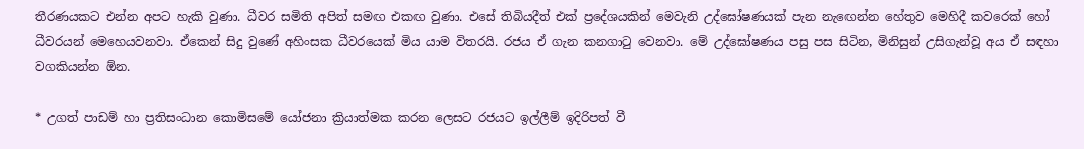තීරණයකට එන්න අපට හැකි වුණා. ධීවර සමිති අපිත් සමඟ එකඟ වුණා. එසේ තිබියදීත් එක් ප්‍රදේශයකින් මෙවැනි උද්ඝෝෂණයක් පැන නැඟෙන්න හේතුව මෙහිදී කවරෙක් හෝ ධීවරයන් මෙහෙයවනවා. ඒකෙන් සිදු වුණේ අහිංසක ධීවරයෙක් මිය යාම විතරයි. රජය ඒ ගැන කනගාටු වෙනවා. මේ උද්ඝෝෂණය පසු පස සිටින, මිනිසුන් උසිගැන්වූ අය ඒ සඳහා වගකියන්න ඕන.

* උගත් පාඩම් හා ප්‍රතිසංධාන කොමිසමේ යෝජනා ක්‍රියාත්මක කරන ලෙසට රජයට ඉල්ලීම් ඉදිරිපත් වී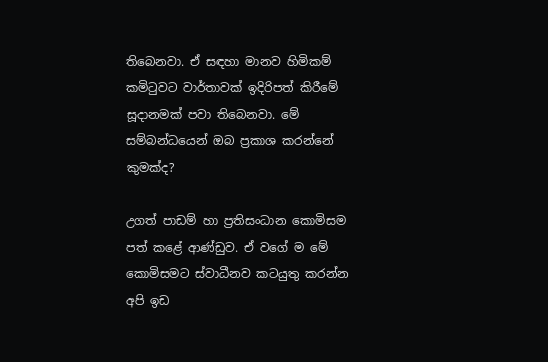තිබෙනවා. ඒ සඳහා මානව හිමිකම් කමිටුවට වාර්තාවක් ඉදිරිපත් කිරීමේ සූදානමක් පවා තිබෙනවා. මේ සම්බන්ධයෙන් ඔබ ප්‍රකාශ කරන්නේ කුමක්ද?

උගත් පාඩම් හා ප්‍රතිසංධාන කොමිසම පත් කළේ ආණ්ඩුව. ඒ වගේ ම මේ කොමිසමට ස්වාධීනව කටයුතු කරන්න අපි ඉඩ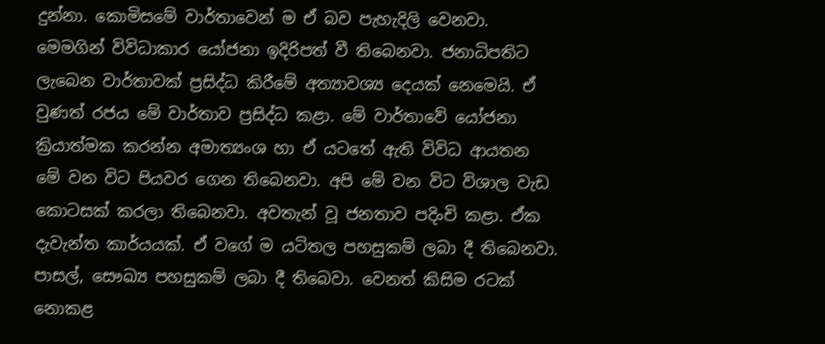දුන්නා. කොමිසමේ වාර්තාවෙන් ම ඒ බව පැහැදිලි වෙනවා. මෙමගින් විවිධාකාර යෝජනා ඉදිරිපත් වී තිබෙනවා. ජනාධිපතිට ලැබෙන වාර්තාවක් ප්‍රසිද්ධ කිරීමේ අත්‍යාවශ්‍ය දෙයක් නෙමෙයි. ඒ වුණත් රජය මේ වාර්තාව ප්‍රසිද්ධ කළා. මේ වාර්තාවේ යෝජනා ක්‍රියාත්මක කරන්න අමාත්‍යංශ හා ඒ යටතේ ඇති විවිධ ආයතන මේ වන විට පියවර ගෙන තිබෙනවා. අපි මේ වන විට විශාල වැඩ කොටසක් කරලා තිබෙනවා. අවතැන් වූ ජනතාව පදිංචි කළා. ඒක දැවැන්ත කාර්යයක්. ඒ වගේ ම යටිතල පහසුකම් ලබා දී තිබෙනවා. පාසල්, සෞඛ්‍ය පහසුකම් ලබා දී තිබෙවා. වෙනත් කිසිම රටක් නොකළ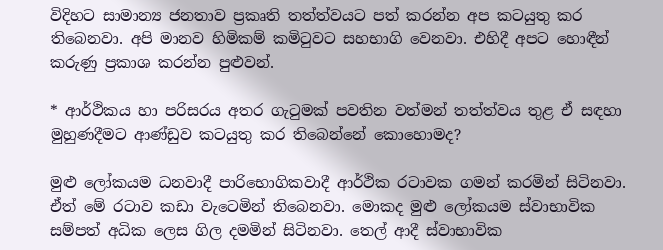විදිහට සාමාන්‍ය ජනතාව ප්‍රකෘති තත්ත්වයට පත් කරන්න අප කටයුතු කර තිබෙනවා. අපි මානව හිමිකම් කමිටුවට සහභාගි වෙනවා. එහිදී අපට හොඳීන් කරුණු ප්‍රකාශ කරන්න පුළුවන්.

* ආර්ථිකය හා පරිසරය අතර ගැටුමක් පවතින වත්මන් තත්ත්වය තුළ ඒ සඳහා මුහුණදීමට ආණ්ඩුව කටයුතු කර තිබෙන්නේ කොහොමද?

මුළු ලෝකයම ධනවාදී පාරිභොගිකවාදී ආර්ථික රටාවක ගමන් කරමින් සිටිනවා. ඒත් මේ රටාව කඩා වැටෙමින් තිබෙනවා. මොකද මුළු ලෝකයම ස්වාභාවික සම්පත් අධික ලෙස ගිල දමමින් සිටිනවා. තෙල් ආදී ස්වාභාවික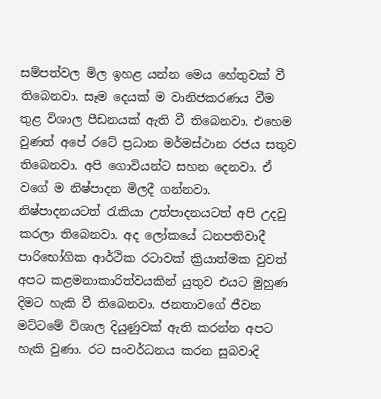සම්පත්වල මිල ඉහළ යන්න මෙය හේතුවක් වී තිබෙනවා. සෑම දෙයක් ම වානිජකරණය වීම තුළ විශාල පීඩනයක් ඇති වී තිබෙනවා. එහෙම වුණත් අපේ රටේ ප්‍රධාන මර්මස්ථාන රජය සතුව තිබෙනවා. අපි ගොවියන්ට සහන දෙනවා. ඒ වගේ ම නිෂ්පාදන මිලදී ගන්නවා. නිෂ්පාදනයටත් රැකියා උත්පාදනයටත් අපි උදවු කරලා තිබෙනවා. අද ලෝකයේ ධනපතිවාදී පාරිභෝගික ආර්ථික රටාවක් ක්‍රියාත්මක වුවත් අපට කළමනාකාරිත්වයකින් යුතුව එයට මුහුණ දිමට හැකි වී තිබෙනවා. ජනතාවගේ ජීවන මට්ටමේ විශාල දියුණුවක් ඇති කරන්න අපට හැකි වුණා. රට සංවර්ධනය කරන සුබවාදි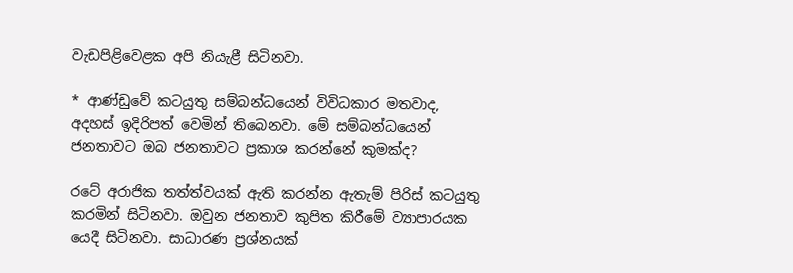වැඩපිළිවෙළක අපි නියැළී සිටිනවා.

* ආණ්ඩුවේ කටයුතු සම්බන්ධයෙන් විවිධකාර මතවාද, අදහස් ඉදිරිපත් වෙමින් තිබෙනවා. මේ සම්බන්ධයෙන් ජනතාවට ඔබ ජනතාවට ප්‍රකාශ කරන්නේ කුමක්ද?

රටේ අරාජික තත්ත්වයක් ඇති කරන්න ඇතැම් පිරිස් කටයුතු කරමින් සිටිනවා. ඔවුන ජනතාව කුපිත කිරීමේ ව්‍යාපාරයක යෙදී සිටිනවා. සාධාරණ ප්‍රශ්නයක්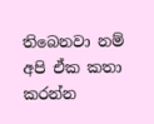තිබෙනවා නම් අපි ඒක කතා කරන්න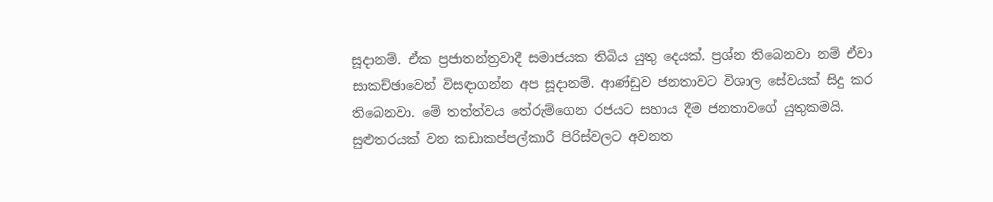සූදානම්. ඒක ප්‍රජාතන්ත්‍රවාදී සමාජයක තිබිය යුතු දෙයක්. ප්‍රශ්න තිබෙනවා නම් ඒවා සාකච්ඡාවෙන් විසඳාගන්න අප සූදානම්. ආණ්ඩුව ජනතාවට විශාල සේවයක් සිදු කර තිබෙනවා. මේ තත්ත්වය තේරුම්ගෙන රජයට සහාය දීම ජනතාවගේ යුතුකමයි. සුළුතරයක් වන කඩාකප්පල්කාරී පිරිස්වලට අවනත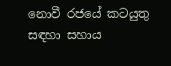නොවී රජයේ කටයුතු සඳහා සහාය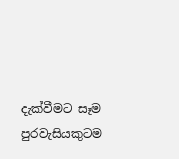දැක්වීමට සෑම පුරවැසියකුටම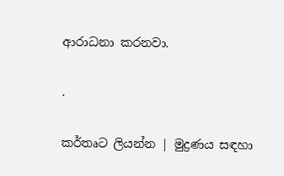ආරාධනා කරනවා.

.

කර්තෘට ලියන්න | මුද්‍රණය සඳහා